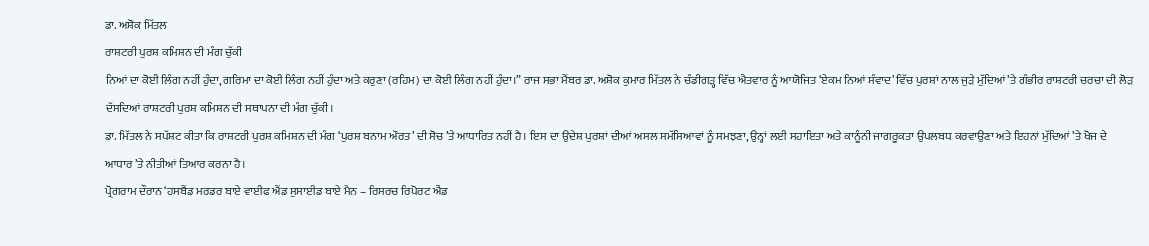ਡਾ. ਅਸ਼ੋਕ ਮਿੱਤਲ
ਰਾਸ਼ਟਰੀ ਪੁਰਸ਼ ਕਮਿਸ਼ਨ ਦੀ ਮੰਗ ਚੁੱਕੀ
ਨਿਆਂ ਦਾ ਕੋਈ ਲਿੰਗ ਨਹੀਂ ਹੁੰਦਾ, ਗਰਿਮਾ ਦਾ ਕੋਈ ਲਿੰਗ ਨਹੀਂ ਹੁੰਦਾ ਅਤੇ ਕਰੁਣਾ (ਰਹਿਮ) ਦਾ ਕੋਈ ਲਿੰਗ ਨਹੀਂ ਹੁੰਦਾ।” ਰਾਜ ਸਭਾ ਮੈਂਬਰ ਡਾ. ਅਸ਼ੋਕ ਕੁਮਾਰ ਮਿੱਤਲ ਨੇ ਚੰਡੀਗੜ੍ਹ ਵਿੱਚ ਐਤਵਾਰ ਨੂੰ ਆਯੋਜਿਤ ‘ਏਕਮ ਨਿਆਂ ਸੰਵਾਦ’ ਵਿੱਚ ਪੁਰਸ਼ਾਂ ਨਾਲ ਜੁੜੇ ਮੁੱਦਿਆਂ ’ਤੇ ਗੰਭੀਰ ਰਾਸ਼ਟਰੀ ਚਰਚਾ ਦੀ ਲੋੜ ਦੱਸਦਿਆਂ ਰਾਸ਼ਟਰੀ ਪੁਰਸ਼ ਕਮਿਸ਼ਨ ਦੀ ਸਥਾਪਨਾ ਦੀ ਮੰਗ ਚੁੱਕੀ।
ਡਾ. ਮਿੱਤਲ ਨੇ ਸਪੱਸ਼ਟ ਕੀਤਾ ਕਿ ਰਾਸ਼ਟਰੀ ਪੁਰਸ਼ ਕਮਿਸ਼ਨ ਦੀ ਮੰਗ ‘ਪੁਰਸ਼ ਬਨਾਮ ਔਰਤ’ ਦੀ ਸੋਚ ’ਤੇ ਆਧਾਰਿਤ ਨਹੀਂ ਹੈ। ਇਸ ਦਾ ਉਦੇਸ਼ ਪੁਰਸ਼ਾਂ ਦੀਆਂ ਅਸਲ ਸਮੱਸਿਆਵਾਂ ਨੂੰ ਸਮਝਣਾ, ਉਨ੍ਹਾਂ ਲਈ ਸਹਾਇਤਾ ਅਤੇ ਕਾਨੂੰਨੀ ਜਾਗਰੂਕਤਾ ਉਪਲਬਧ ਕਰਵਾਉਣਾ ਅਤੇ ਇਹਨਾਂ ਮੁੱਦਿਆਂ ’ਤੇ ਖੋਜ ਦੇ ਆਧਾਰ ’ਤੇ ਨੀਤੀਆਂ ਤਿਆਰ ਕਰਨਾ ਹੈ।
ਪ੍ਰੋਗਰਾਮ ਦੌਰਾਨ ‘ਹਸਬੈਂਡ ਮਰਡਰ ਬਾਏ ਵਾਈਫ ਐਂਡ ਸੁਸਾਈਡ ਬਾਏ ਮੈਨ – ਰਿਸਰਚ ਰਿਪੋਰਟ ਐਂਡ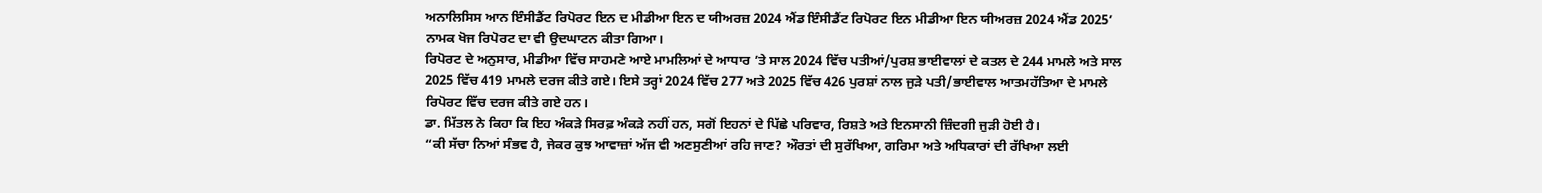ਅਨਾਲਿਸਿਸ ਆਨ ਇੰਸੀਡੈਂਟ ਰਿਪੋਰਟ ਇਨ ਦ ਮੀਡੀਆ ਇਨ ਦ ਯੀਅਰਜ਼ 2024 ਐਂਡ ਇੰਸੀਡੈਂਟ ਰਿਪੋਰਟ ਇਨ ਮੀਡੀਆ ਇਨ ਯੀਅਰਜ਼ 2024 ਐਂਡ 2025’ ਨਾਮਕ ਖੋਜ ਰਿਪੋਰਟ ਦਾ ਵੀ ਉਦਘਾਟਨ ਕੀਤਾ ਗਿਆ।
ਰਿਪੋਰਟ ਦੇ ਅਨੁਸਾਰ, ਮੀਡੀਆ ਵਿੱਚ ਸਾਹਮਣੇ ਆਏ ਮਾਮਲਿਆਂ ਦੇ ਆਧਾਰ ’ਤੇ ਸਾਲ 2024 ਵਿੱਚ ਪਤੀਆਂ/ਪੁਰਸ਼ ਭਾਈਵਾਲਾਂ ਦੇ ਕਤਲ ਦੇ 244 ਮਾਮਲੇ ਅਤੇ ਸਾਲ 2025 ਵਿੱਚ 419 ਮਾਮਲੇ ਦਰਜ ਕੀਤੇ ਗਏ। ਇਸੇ ਤਰ੍ਹਾਂ 2024 ਵਿੱਚ 277 ਅਤੇ 2025 ਵਿੱਚ 426 ਪੁਰਸ਼ਾਂ ਨਾਲ ਜੁੜੇ ਪਤੀ/ਭਾਈਵਾਲ ਆਤਮਹੱਤਿਆ ਦੇ ਮਾਮਲੇ ਰਿਪੋਰਟ ਵਿੱਚ ਦਰਜ ਕੀਤੇ ਗਏ ਹਨ।
ਡਾ. ਮਿੱਤਲ ਨੇ ਕਿਹਾ ਕਿ ਇਹ ਅੰਕੜੇ ਸਿਰਫ਼ ਅੰਕੜੇ ਨਹੀਂ ਹਨ, ਸਗੋਂ ਇਹਨਾਂ ਦੇ ਪਿੱਛੇ ਪਰਿਵਾਰ, ਰਿਸ਼ਤੇ ਅਤੇ ਇਨਸਾਨੀ ਜ਼ਿੰਦਗੀ ਜੁੜੀ ਹੋਈ ਹੈ।
“ਕੀ ਸੱਚਾ ਨਿਆਂ ਸੰਭਵ ਹੈ, ਜੇਕਰ ਕੁਝ ਆਵਾਜ਼ਾਂ ਅੱਜ ਵੀ ਅਣਸੁਣੀਆਂ ਰਹਿ ਜਾਣ? ਔਰਤਾਂ ਦੀ ਸੁਰੱਖਿਆ, ਗਰਿਮਾ ਅਤੇ ਅਧਿਕਾਰਾਂ ਦੀ ਰੱਖਿਆ ਲਈ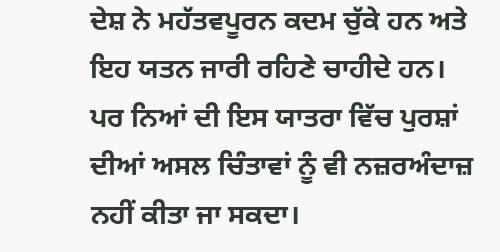ਦੇਸ਼ ਨੇ ਮਹੱਤਵਪੂਰਨ ਕਦਮ ਚੁੱਕੇ ਹਨ ਅਤੇ ਇਹ ਯਤਨ ਜਾਰੀ ਰਹਿਣੇ ਚਾਹੀਦੇ ਹਨ। ਪਰ ਨਿਆਂ ਦੀ ਇਸ ਯਾਤਰਾ ਵਿੱਚ ਪੁਰਸ਼ਾਂ ਦੀਆਂ ਅਸਲ ਚਿੰਤਾਵਾਂ ਨੂੰ ਵੀ ਨਜ਼ਰਅੰਦਾਜ਼ ਨਹੀਂ ਕੀਤਾ ਜਾ ਸਕਦਾ।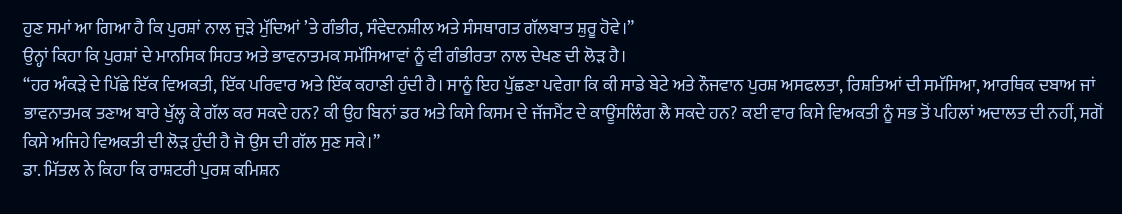ਹੁਣ ਸਮਾਂ ਆ ਗਿਆ ਹੈ ਕਿ ਪੁਰਸ਼ਾਂ ਨਾਲ ਜੁੜੇ ਮੁੱਦਿਆਂ ’ਤੇ ਗੰਭੀਰ, ਸੰਵੇਦਨਸ਼ੀਲ ਅਤੇ ਸੰਸਥਾਗਤ ਗੱਲਬਾਤ ਸ਼ੁਰੂ ਹੋਵੇ।”
ਉਨ੍ਹਾਂ ਕਿਹਾ ਕਿ ਪੁਰਸ਼ਾਂ ਦੇ ਮਾਨਸਿਕ ਸਿਹਤ ਅਤੇ ਭਾਵਨਾਤਮਕ ਸਮੱਸਿਆਵਾਂ ਨੂੰ ਵੀ ਗੰਭੀਰਤਾ ਨਾਲ ਦੇਖਣ ਦੀ ਲੋੜ ਹੈ।
“ਹਰ ਅੰਕੜੇ ਦੇ ਪਿੱਛੇ ਇੱਕ ਵਿਅਕਤੀ, ਇੱਕ ਪਰਿਵਾਰ ਅਤੇ ਇੱਕ ਕਹਾਣੀ ਹੁੰਦੀ ਹੈ। ਸਾਨੂੰ ਇਹ ਪੁੱਛਣਾ ਪਵੇਗਾ ਕਿ ਕੀ ਸਾਡੇ ਬੇਟੇ ਅਤੇ ਨੌਜਵਾਨ ਪੁਰਸ਼ ਅਸਫਲਤਾ, ਰਿਸ਼ਤਿਆਂ ਦੀ ਸਮੱਸਿਆ, ਆਰਥਿਕ ਦਬਾਅ ਜਾਂ ਭਾਵਨਾਤਮਕ ਤਣਾਅ ਬਾਰੇ ਖੁੱਲ੍ਹ ਕੇ ਗੱਲ ਕਰ ਸਕਦੇ ਹਨ? ਕੀ ਉਹ ਬਿਨਾਂ ਡਰ ਅਤੇ ਕਿਸੇ ਕਿਸਮ ਦੇ ਜੱਜਮੈਂਟ ਦੇ ਕਾਊਂਸਲਿੰਗ ਲੈ ਸਕਦੇ ਹਨ? ਕਈ ਵਾਰ ਕਿਸੇ ਵਿਅਕਤੀ ਨੂੰ ਸਭ ਤੋਂ ਪਹਿਲਾਂ ਅਦਾਲਤ ਦੀ ਨਹੀਂ, ਸਗੋਂ ਕਿਸੇ ਅਜਿਹੇ ਵਿਅਕਤੀ ਦੀ ਲੋੜ ਹੁੰਦੀ ਹੈ ਜੋ ਉਸ ਦੀ ਗੱਲ ਸੁਣ ਸਕੇ।”
ਡਾ. ਮਿੱਤਲ ਨੇ ਕਿਹਾ ਕਿ ਰਾਸ਼ਟਰੀ ਪੁਰਸ਼ ਕਮਿਸ਼ਨ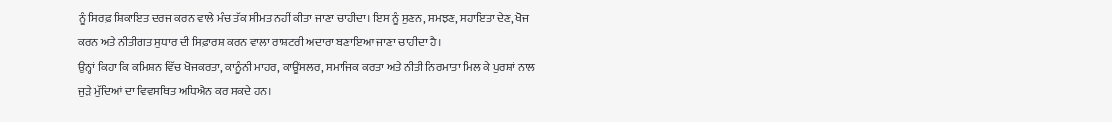ਨੂੰ ਸਿਰਫ਼ ਸ਼ਿਕਾਇਤ ਦਰਜ ਕਰਨ ਵਾਲੇ ਮੰਚ ਤੱਕ ਸੀਮਤ ਨਹੀਂ ਕੀਤਾ ਜਾਣਾ ਚਾਹੀਦਾ। ਇਸ ਨੂੰ ਸੁਣਨ, ਸਮਝਣ, ਸਹਾਇਤਾ ਦੇਣ, ਖੋਜ ਕਰਨ ਅਤੇ ਨੀਤੀਗਤ ਸੁਧਾਰ ਦੀ ਸਿਫ਼ਾਰਸ਼ ਕਰਨ ਵਾਲਾ ਰਾਸ਼ਟਰੀ ਅਦਾਰਾ ਬਣਾਇਆ ਜਾਣਾ ਚਾਹੀਦਾ ਹੈ।
ਉਨ੍ਹਾਂ ਕਿਹਾ ਕਿ ਕਮਿਸ਼ਨ ਵਿੱਚ ਖੋਜਕਰਤਾ, ਕਾਨੂੰਨੀ ਮਾਹਰ, ਕਾਊਂਸਲਰ, ਸਮਾਜਿਕ ਕਰਤਾ ਅਤੇ ਨੀਤੀ ਨਿਰਮਾਤਾ ਮਿਲ ਕੇ ਪੁਰਸ਼ਾਂ ਨਾਲ ਜੁੜੇ ਮੁੱਦਿਆਂ ਦਾ ਵਿਵਸਥਿਤ ਅਧਿਐਨ ਕਰ ਸਕਦੇ ਹਨ।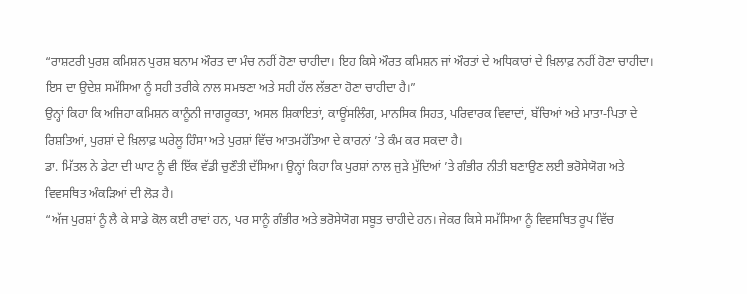“ਰਾਸ਼ਟਰੀ ਪੁਰਸ਼ ਕਮਿਸ਼ਨ ਪੁਰਸ਼ ਬਨਾਮ ਔਰਤ ਦਾ ਮੰਚ ਨਹੀਂ ਹੋਣਾ ਚਾਹੀਦਾ। ਇਹ ਕਿਸੇ ਔਰਤ ਕਮਿਸ਼ਨ ਜਾਂ ਔਰਤਾਂ ਦੇ ਅਧਿਕਾਰਾਂ ਦੇ ਖ਼ਿਲਾਫ਼ ਨਹੀਂ ਹੋਣਾ ਚਾਹੀਦਾ। ਇਸ ਦਾ ਉਦੇਸ਼ ਸਮੱਸਿਆ ਨੂੰ ਸਹੀ ਤਰੀਕੇ ਨਾਲ ਸਮਝਣਾ ਅਤੇ ਸਹੀ ਹੱਲ ਲੱਭਣਾ ਹੋਣਾ ਚਾਹੀਦਾ ਹੈ।”
ਉਨ੍ਹਾਂ ਕਿਹਾ ਕਿ ਅਜਿਹਾ ਕਮਿਸ਼ਨ ਕਾਨੂੰਨੀ ਜਾਗਰੂਕਤਾ, ਅਸਲ ਸ਼ਿਕਾਇਤਾਂ, ਕਾਊਂਸਲਿੰਗ, ਮਾਨਸਿਕ ਸਿਹਤ, ਪਰਿਵਾਰਕ ਵਿਵਾਦਾਂ, ਬੱਚਿਆਂ ਅਤੇ ਮਾਤਾ-ਪਿਤਾ ਦੇ ਰਿਸ਼ਤਿਆਂ, ਪੁਰਸ਼ਾਂ ਦੇ ਖ਼ਿਲਾਫ਼ ਘਰੇਲੂ ਹਿੰਸਾ ਅਤੇ ਪੁਰਸ਼ਾਂ ਵਿੱਚ ਆਤਮਹੱਤਿਆ ਦੇ ਕਾਰਨਾਂ ’ਤੇ ਕੰਮ ਕਰ ਸਕਦਾ ਹੈ।
ਡਾ. ਮਿੱਤਲ ਨੇ ਡੇਟਾ ਦੀ ਘਾਟ ਨੂੰ ਵੀ ਇੱਕ ਵੱਡੀ ਚੁਣੌਤੀ ਦੱਸਿਆ। ਉਨ੍ਹਾਂ ਕਿਹਾ ਕਿ ਪੁਰਸ਼ਾਂ ਨਾਲ ਜੁੜੇ ਮੁੱਦਿਆਂ ’ਤੇ ਗੰਭੀਰ ਨੀਤੀ ਬਣਾਉਣ ਲਈ ਭਰੋਸੇਯੋਗ ਅਤੇ ਵਿਵਸਥਿਤ ਅੰਕੜਿਆਂ ਦੀ ਲੋੜ ਹੈ।
“ਅੱਜ ਪੁਰਸ਼ਾਂ ਨੂੰ ਲੈ ਕੇ ਸਾਡੇ ਕੋਲ ਕਈ ਰਾਵਾਂ ਹਨ, ਪਰ ਸਾਨੂੰ ਗੰਭੀਰ ਅਤੇ ਭਰੋਸੇਯੋਗ ਸਬੂਤ ਚਾਹੀਦੇ ਹਨ। ਜੇਕਰ ਕਿਸੇ ਸਮੱਸਿਆ ਨੂੰ ਵਿਵਸਥਿਤ ਰੂਪ ਵਿੱਚ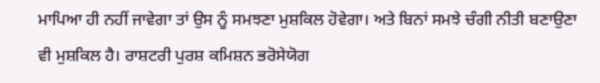ਮਾਪਿਆ ਹੀ ਨਹੀਂ ਜਾਵੇਗਾ ਤਾਂ ਉਸ ਨੂੰ ਸਮਝਣਾ ਮੁਸ਼ਕਿਲ ਹੋਵੇਗਾ। ਅਤੇ ਬਿਨਾਂ ਸਮਝੇ ਚੰਗੀ ਨੀਤੀ ਬਣਾਉਣਾ ਵੀ ਮੁਸ਼ਕਿਲ ਹੈ। ਰਾਸ਼ਟਰੀ ਪੁਰਸ਼ ਕਮਿਸ਼ਨ ਭਰੋਸੇਯੋਗ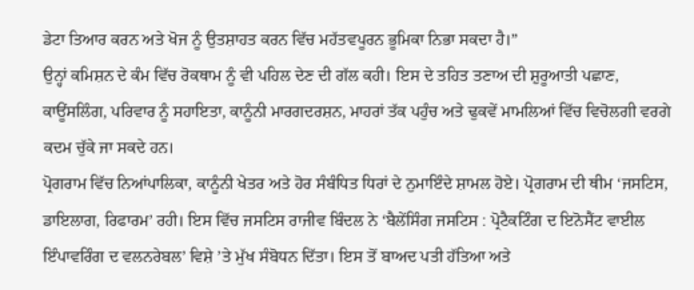ਡੇਟਾ ਤਿਆਰ ਕਰਨ ਅਤੇ ਖੋਜ ਨੂੰ ਉਤਸ਼ਾਹਤ ਕਰਨ ਵਿੱਚ ਮਹੱਤਵਪੂਰਨ ਭੂਮਿਕਾ ਨਿਭਾ ਸਕਦਾ ਹੈ।”
ਉਨ੍ਹਾਂ ਕਮਿਸ਼ਨ ਦੇ ਕੰਮ ਵਿੱਚ ਰੋਕਥਾਮ ਨੂੰ ਵੀ ਪਹਿਲ ਦੇਣ ਦੀ ਗੱਲ ਕਹੀ। ਇਸ ਦੇ ਤਹਿਤ ਤਣਾਅ ਦੀ ਸ਼ੁਰੂਆਤੀ ਪਛਾਣ, ਕਾਊਂਸਲਿੰਗ, ਪਰਿਵਾਰ ਨੂੰ ਸਹਾਇਤਾ, ਕਾਨੂੰਨੀ ਮਾਰਗਦਰਸ਼ਨ, ਮਾਹਰਾਂ ਤੱਕ ਪਹੁੰਚ ਅਤੇ ਢੁਕਵੇਂ ਮਾਮਲਿਆਂ ਵਿੱਚ ਵਿਚੋਲਗੀ ਵਰਗੇ ਕਦਮ ਚੁੱਕੇ ਜਾ ਸਕਦੇ ਹਨ।
ਪ੍ਰੋਗਰਾਮ ਵਿੱਚ ਨਿਆਂਪਾਲਿਕਾ, ਕਾਨੂੰਨੀ ਖੇਤਰ ਅਤੇ ਹੋਰ ਸੰਬੰਧਿਤ ਧਿਰਾਂ ਦੇ ਨੁਮਾਇੰਦੇ ਸ਼ਾਮਲ ਹੋਏ। ਪ੍ਰੋਗਰਾਮ ਦੀ ਥੀਮ ‘ਜਸਟਿਸ, ਡਾਇਲਾਗ, ਰਿਫਾਰਮ’ ਰਹੀ। ਇਸ ਵਿੱਚ ਜਸਟਿਸ ਰਾਜੀਵ ਬਿੰਦਲ ਨੇ ‘ਬੈਲੇਂਸਿੰਗ ਜਸਟਿਸ : ਪ੍ਰੋਟੈਕਟਿੰਗ ਦ ਇਨੋਸੈਂਟ ਵਾਈਲ ਇੰਪਾਵਰਿੰਗ ਦ ਵਲਨਰੇਬਲ’ ਵਿਸ਼ੇ ’ਤੇ ਮੁੱਖ ਸੰਬੋਧਨ ਦਿੱਤਾ। ਇਸ ਤੋਂ ਬਾਅਦ ਪਤੀ ਹੱਤਿਆ ਅਤੇ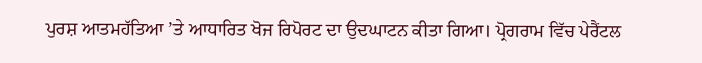ਪੁਰਸ਼ ਆਤਮਹੱਤਿਆ ’ਤੇ ਆਧਾਰਿਤ ਖੋਜ ਰਿਪੋਰਟ ਦਾ ਉਦਘਾਟਨ ਕੀਤਾ ਗਿਆ। ਪ੍ਰੋਗਰਾਮ ਵਿੱਚ ਪੇਰੈਂਟਲ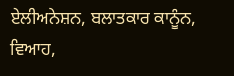ਏਲੀਅਨੇਸ਼ਨ, ਬਲਾਤਕਾਰ ਕਾਨੂੰਨ, ਵਿਆਹ,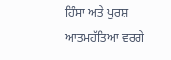ਹਿੰਸਾ ਅਤੇ ਪੁਰਸ਼ ਆਤਮਹੱਤਿਆ ਵਰਗੇ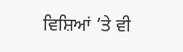ਵਿਸ਼ਿਆਂ ’ਤੇ ਵੀ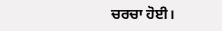ਚਰਚਾ ਹੋਈ।